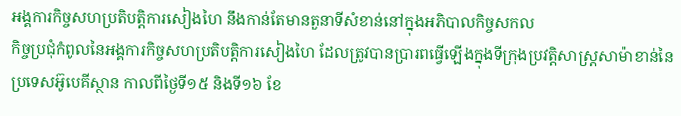អង្គការកិច្ចសហប្រតិបត្តិការសៀងហៃ នឹងកាន់តែមានតួនាទីសំខាន់នៅក្នុងអភិបាលកិច្ចសកល
កិច្ចប្រជុំកំពូលនៃអង្គការកិច្ចសហប្រតិបត្តិការសៀងហៃ ដែលត្រូវបានប្រារពធ្វើឡើងក្នុងទីក្រុងប្រវត្តិសាស្រ្តសាម៉ាខាន់នៃប្រទេសអ៊ូបេគីស្ថាន កាលពីថ្ងៃទី១៥ និងទី១៦ ខែ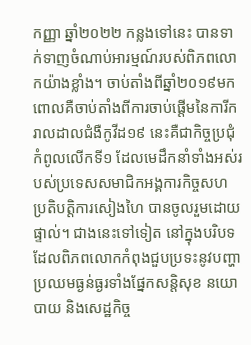កញ្ញា ឆ្នាំ២០២២ កន្លងទៅនេះ បានទាក់ទាញចំណាប់អារម្មណ៍របស់ពិភពលោកយ៉ាងខ្លាំង។ ចាប់តាំងពីឆ្នាំ២០១៩មក ពោលគឺចាប់តាំងពីការចាប់ផ្ដើមនៃការីករាលដាលជំងឺកូវីដ១៩ នេះគឺជាកិច្ចប្រជុំកំពូលលើកទី១ ដែលមេដឹកនាំទាំងអស់របស់ប្រទេសសមាជិកអង្គការកិច្ចសហប្រតិបត្តិការសៀងហៃ បានចូលរួមដោយផ្ទាល់។ ជាងនេះទៅទៀត នៅក្នុងបរិបទដែលពិភពលោកកំពុងជួបប្រទះនូវបញ្ហាប្រឈមធ្ងន់ធ្ងរទាំងផ្នែកសន្តិសុខ នយោបាយ និងសេដ្ឋកិច្ច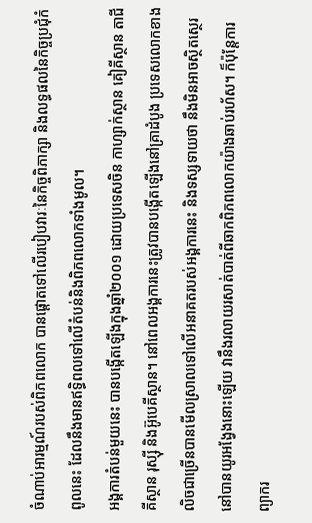ចំណាប់អារម្មណ៍របស់ពិភពលោក បានផ្ដោតទៅលើរបៀបវារៈនៃកិច្ចពិភាក្សា និងលទ្ធផលនៃកិច្ចប្រជុំកំពូលនេះ ដែលនឹងមានឥទ្ធិពលទៅលើតំបន់និងពិភពលោកទាំងមូល។
អង្គការតំបន់មួយនេះ បានបង្កើតឡើងក្នុងឆ្នាំ២០០១ ដោយប្រទេសចិន កាហ្សាក់ស្ថាន គៀគីស្ថាន តាជីគីស្ថាន រុស្ស៊ី និងអ៊ូបេគីស្ថាន។ នៅពេលអង្គការនេះត្រូវបានបង្កើតឡើងនៅគ្រាដំបូង ប្រទេសលោកខាងលិចជាច្រើនបានមើលស្រាលទៅលើអនាគតរបស់អង្គការនេះ និងទស្សទាយថា នឹងមិនអាចស្ថិតស្ថេរនៅបានយូរអង្វែងនោះឡើយ វានឹងរលាយរសាត់បាត់ពីឆាកពិភពលោកយ៉ាងឆាប់រហ័ស។ ក៏ប៉ុន្តែការព្យាករ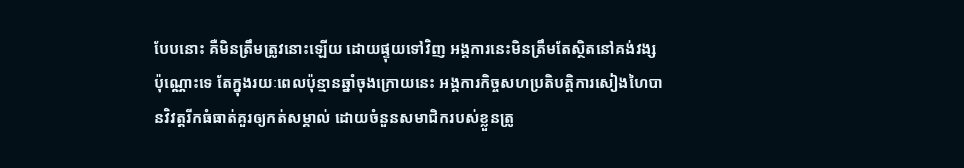បែបនោះ គឺមិនត្រឹមត្រូវនោះឡើយ ដោយផ្ទុយទៅវិញ អង្គការនេះមិនត្រឹមតែស្ថិតនៅគង់វង្សប៉ុណ្ណោះទេ តែក្នុងរយៈពេលប៉ុន្មានឆ្នាំចុងក្រោយនេះ អង្គការកិច្ចសហប្រតិបត្តិការសៀងហៃបានវិវត្តរីកធំធាត់គួរឲ្យកត់សម្គាល់ ដោយចំនួនសមាជិករបស់ខ្លួនត្រូ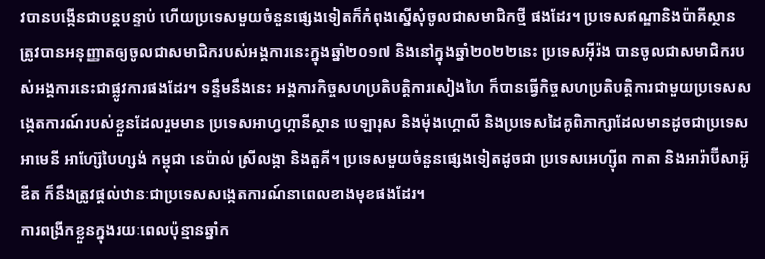វបានបង្កើនជាបន្តបន្ទាប់ ហើយប្រទេសមួយចំនួនផ្សេងទៀតក៏កំពុងស្នើសុំចូលជាសមាជិកថ្មី ផងដែរ។ ប្រទេសឥណ្ឌានិងប៉ាគីស្ថាន ត្រូវបានអនុញ្ញាតឲ្យចូលជាសមាជិករបស់អង្គការនេះក្នុងឆ្នាំ២០១៧ និងនៅក្នុងឆ្នាំ២០២២នេះ ប្រទេសអ៊ីរ៉ង បានចូលជាសមាជិករបស់អង្គការនេះជាផ្លូវការផងដែរ។ ទន្ទឹមនឹងនេះ អង្គការកិច្ចសហប្រតិបត្តិការសៀងហៃ ក៏បានធ្វើកិច្ចសហប្រតិបត្តិការជាមួយប្រទេសសង្កេតការណ៍របស់ខ្លួនដែលរួមមាន ប្រទេសអាហ្វហ្កានីស្ថាន បេឡារុស និងម៉ុងហ្គោលី និងប្រទេសដៃគូពិភាក្សាដែលមានដូចជាប្រទេសអាមេនី អាហ្ស៊ែបៃហ្សង់ កម្ពុជា នេប៉ាល់ ស្រីលង្កា និងតួគី។ ប្រទេសមួយចំនួនផ្សេងទៀតដូចជា ប្រទេសអេហ្ស៊ីព កាតា និងអារ៉ាប៊ីសាអ៊ូឌីត ក៏នឹងត្រូវផ្ដល់ឋានៈជាប្រទេសសង្កេតការណ៍នាពេលខាងមុខផងដែរ។
ការពង្រីកខ្លួនក្នុងរយៈពេលប៉ុន្មានឆ្នាំក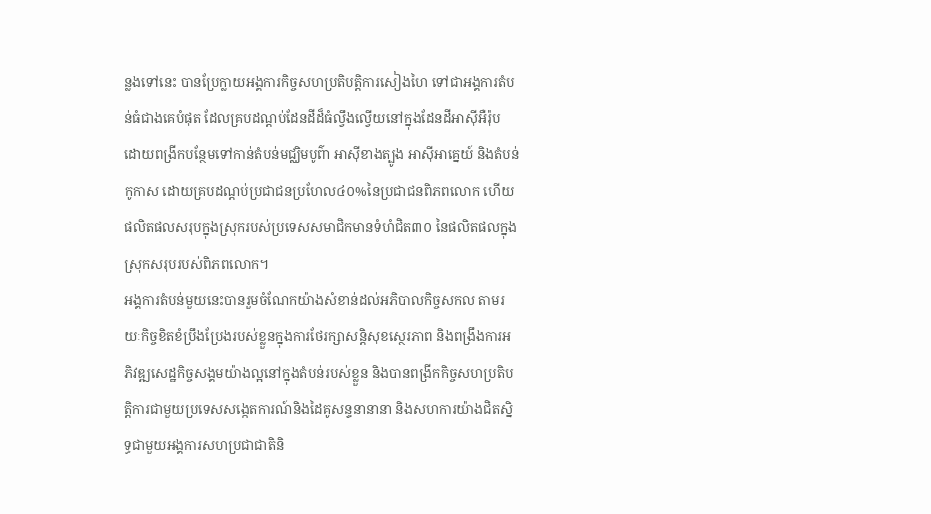ន្លងទៅនេះ បានប្រែក្លាយអង្គការកិច្ចសហប្រតិបត្តិការសៀងហៃ ទៅជាអង្គការតំបន់ធំជាងគេបំផុត ដែលគ្របដណ្ដប់ដែនដីដ៏ធំល្វឹងល្វើយនៅក្នុងដែនដីអាស៊ីអឺរ៉ុប ដោយពង្រីកបន្ថែមទៅកាន់តំបន់មជ្ឈិមបូព៌ា អាស៊ីខាងត្បូង អាស៊ីអាគ្នេយ៍ និងតំបន់កូកាស ដោយគ្របដណ្ដប់ប្រជាជនប្រហែល៤០%នៃប្រជាជនពិភពលោក ហើយផលិតផលសរុបក្នុងស្រុករបស់ប្រទេសសមាជិកមានទំហំជិត៣០ នៃផលិតផលក្នុងស្រុកសរុបរបស់ពិភពលោក។
អង្គការតំបន់មួយនេះបានរួមចំណែកយ៉ាងសំខាន់ដល់អភិបាលកិច្ចសកល តាមរយៈកិច្ចខិតខំប្រឹងប្រែងរបស់ខ្លួនក្នុងការថែរក្សាសន្តិសុខស្ថេរភាព និងពង្រឹងការអភិវឌ្ឍសេដ្ឋកិច្ចសង្គមយ៉ាងល្អនៅក្នុងតំបន់របស់ខ្លួន និងបានពង្រីកកិច្ចសហប្រតិបត្តិការជាមួយប្រទេសសង្កេតការណ៍និងដៃគូសន្ទនានានា និងសហការយ៉ាងជិតស្និទ្ធជាមួយអង្គការសហប្រជាជាតិនិ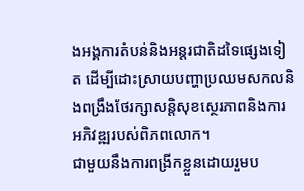ងអង្គការតំបន់និងអន្តរជាតិដទៃផ្សេងទៀត ដើម្បីដោះស្រាយបញ្ហាប្រឈមសកលនិងពង្រឹងថែរក្សាសន្តិសុខស្ថេរភាពនិងការអភិវឌ្ឍរបស់ពិភពលោក។
ជាមួយនឹងការពង្រីកខ្លួនដោយរួមប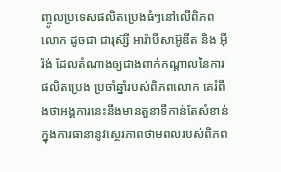ញ្ចូលប្រទេសផលិតប្រេងធំៗនៅលើពិភពលោក ដូចជា ជារុស៊្សី អារ៉ាបីសាអ៊ូឌីត និង អ៊ីរ៉ង់ ដែលតំណាងឲ្យជាងពាក់កណ្ដាលនៃការផលិតប្រេង ប្រចាំឆ្នាំរបស់ពិភពលោក គេរំពឹងថាអង្គការនេះនឹងមានតួនាទីកាន់តែសំខាន់ក្នុងការធានានូវស្ថេរភាពថាមពលរបស់ពិភព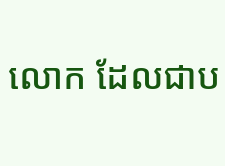លោក ដែលជាប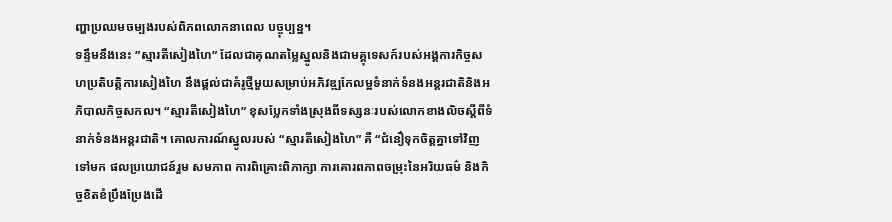ញ្ហាប្រឈមចម្បងរបស់ពិភពលោកនាពេល បច្ចុប្បន្ន។
ទន្ទឹមនឹងនេះ ”ស្មារតីសៀងហៃ” ដែលជាគុណតម្លៃស្នូលនិងជាមគ្គុទេសក៍របស់អង្គការកិច្ចសហប្រតិបត្តិការសៀងហៃ នឹងផ្ដល់ជាគំរូថ្មីមួយសម្រាប់អភិវឌ្ឍកែលម្អទំនាក់ទំនងអន្តរជាតិនិងអភិបាលកិច្ចសកល។ “ស្មារតីសៀងហៃ” ខុសប្លែកទាំងស្រុងពីទស្សនៈរបស់លោកខាងលិចស្ដីពីទំនាក់ទំនងអន្តរជាតិ។ គោលការណ៍ស្នូលរបស់ “ស្មារតីសៀងហៃ” គឺ “ជំនឿទុកចិត្តគ្នាទៅវិញទៅមក ផលប្រយោជន៍រួម សមភាព ការពិគ្រោះពិភាក្សា ការគោរពភាពចម្រុះនៃអរិយធម៌ និងកិច្ចខិតខំប្រឹងប្រែងដើ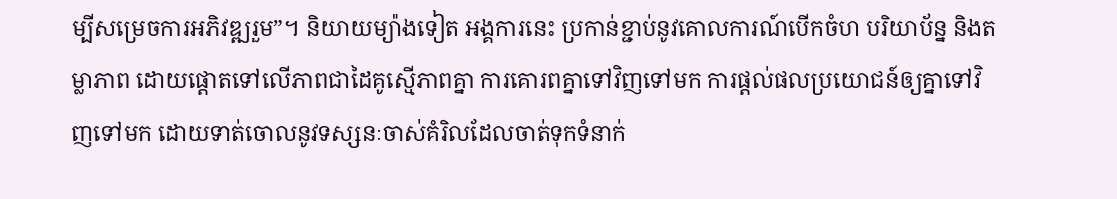ម្បីសម្រេចការអភិវឌ្ឍរួម”។ និយាយម្យ៉ាងទៀត អង្គការនេះ ប្រកាន់ខ្ជាប់នូវគោលការណ៍បើកចំហ បរិយាប័ន្ន និងតម្លាភាព ដោយផ្ដោតទៅលើភាពជាដៃគូស្មើភាពគ្នា ការគោរពគ្នាទៅវិញទៅមក ការផ្ដល់ផលប្រយោជន៍ឲ្យគ្នាទៅវិញទៅមក ដោយទាត់ចោលនូវទស្សនៈចាស់គំរិលដែលចាត់ទុកទំនាក់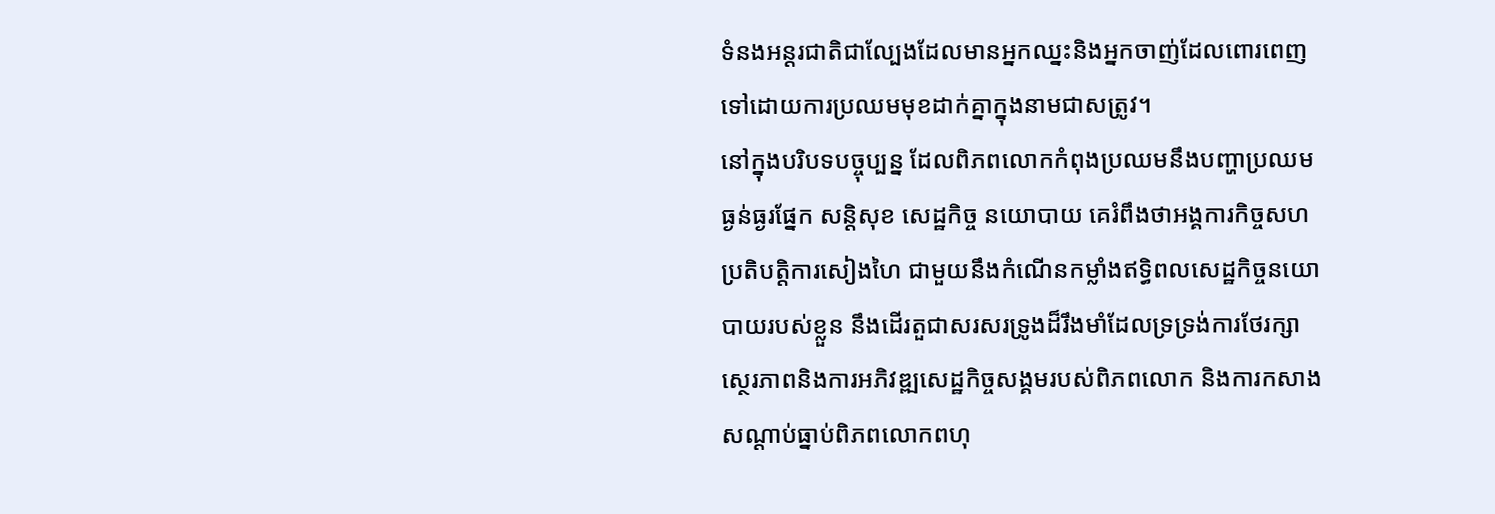ទំនងអន្តរជាតិជាល្បែងដែលមានអ្នកឈ្នះនិងអ្នកចាញ់ដែលពោរពេញទៅដោយការប្រឈមមុខដាក់គ្នាក្នុងនាមជាសត្រូវ។
នៅក្នុងបរិបទបច្ចុប្បន្ន ដែលពិភពលោកកំពុងប្រឈមនឹងបញ្ហាប្រឈមធ្ងន់ធ្ងរផ្នែក សន្តិសុខ សេដ្ឋកិច្ច នយោបាយ គេរំពឹងថាអង្គការកិច្ចសហប្រតិបត្តិការសៀងហៃ ជាមួយនឹងកំណើនកម្លាំងឥទ្ធិពលសេដ្ឋកិច្ចនយោបាយរបស់ខ្លួន នឹងដើរតួជាសរសរទ្រូងដ៏រឹងមាំដែលទ្រទ្រង់ការថែរក្សាស្ថេរភាពនិងការអភិវឌ្ឍសេដ្ឋកិច្ចសង្គមរបស់ពិភពលោក និងការកសាងសណ្ដាប់ធ្នាប់ពិភពលោកពហុ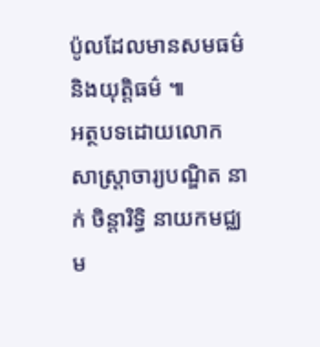ប៉ូលដែលមានសមធម៌និងយុត្តិធម៌ ៕
អត្ថបទដោយលោកសាស្រ្តាចារ្យបណ្ឌិត នាក់ ចិន្ដារិទ្ធិ នាយកមជ្ឈម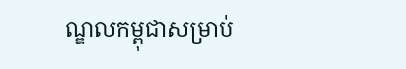ណ្ឌលកម្ពុជាសម្រាប់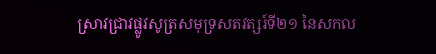ស្រាវជ្រាវផ្លូវសូត្រសមុទ្រសតវត្សរ៍ទី២១ នៃសកល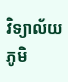វិទ្យាល័យភូមិ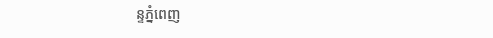ន្ទភ្នំពេញ